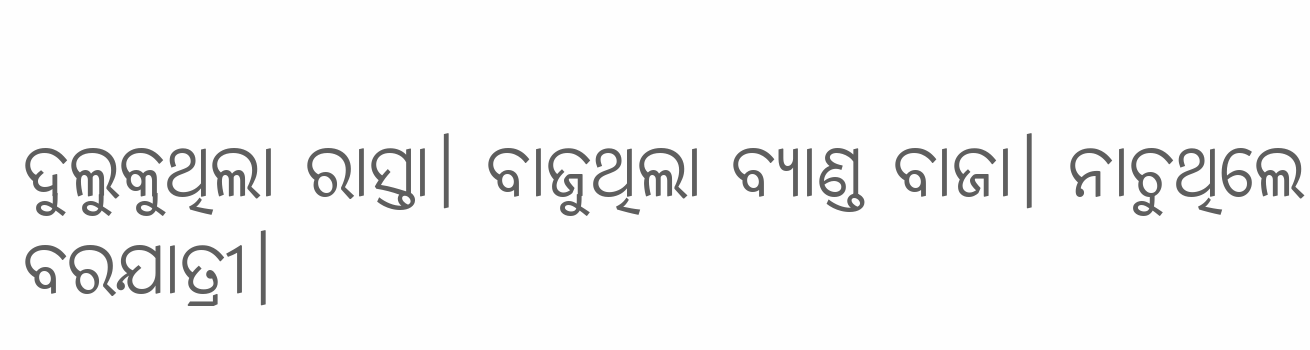ଦୁଲୁକୁଥିଲା ରାସ୍ତା। ବାଜୁଥିଲା ବ୍ୟାଣ୍ଡ ବାଜା। ନାଚୁଥିଲେ ବରଯାତ୍ରୀ।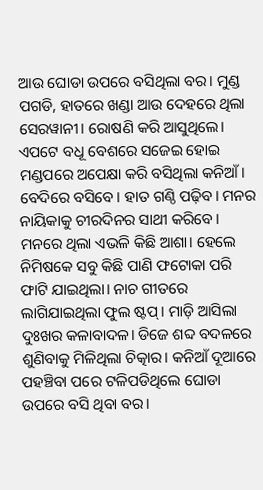ଆଉ ଘୋଡା ଉପରେ ବସିଥିଲା ବର। ମୁଣ୍ଡ ପଗଡି, ହାତରେ ଖଣ୍ଡା ଆଉ ଦେହରେ ଥିଲା ସେରୱାନୀ। ରୋଷଣି କରି ଆସୁଥିଲେ। ଏପଟେ ବଧୂ ବେଶରେ ସଜେଇ ହୋଇ ମଣ୍ଡପରେ ଅପେକ୍ଷା କରି ବସିଥିଲା କନିଆଁ। ବେଦିରେ ବସିବେ। ହାତ ଗଣ୍ଠି ପଢ଼ିବ। ମନର ନାୟିକାକୁ ଚୀରଦିନର ସାଥୀ କରିବେ। ମନରେ ଥିଲା ଏଭଳି କିଛି ଆଶା। ହେଲେ ନିମିଷକେ ସବୁ କିଛି ପାଣି ଫଟୋକା ପରି ଫାଟି ଯାଇଥିଲା। ନାଚ ଗୀତରେ ଲାଗିଯାଇଥିଲା ଫୁଲ ଷ୍ଟପ୍‌। ମାଡ଼ି ଆସିଲା ଦୁଃଖର କଳାବାଦଳ। ଡିଜେ ଶବ୍ଦ ବଦଳରେ ଶୁଣିବାକୁ ମିଳିଥିଲା ଚିତ୍କାର। କନିଆଁ ଦୂଆରେ ପହଞ୍ଚିବା ପରେ ଟଳିପଡିଥିଲେ ଘୋଡା ଉପରେ ବସି ଥିବା ବର।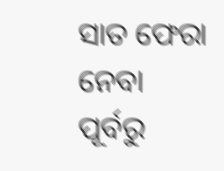ସାତ ଫେରା ନେବା ପୂର୍ବରୁ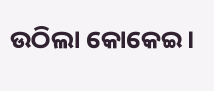ଉଠିଲା କୋକେଇ।